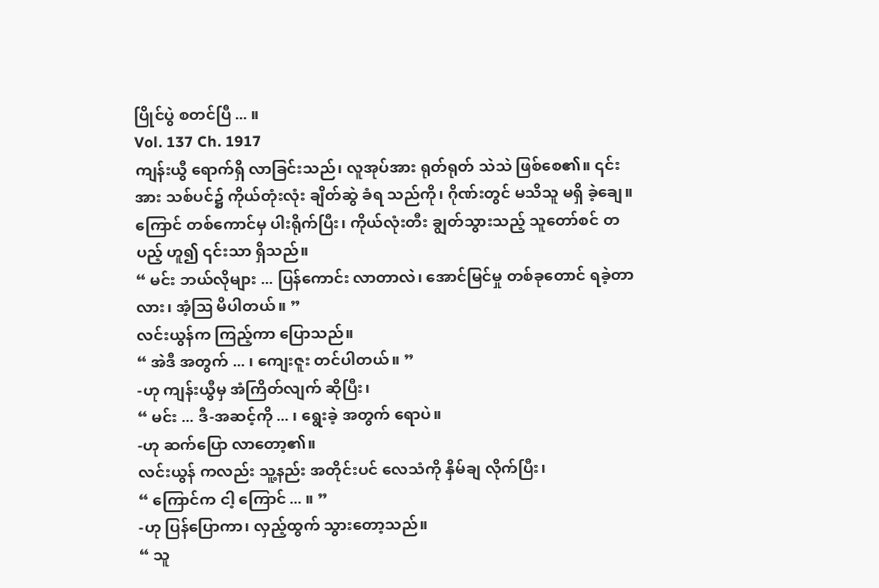ပြိုင်ပွဲ စတင်ပြီ ... ။
Vol. 137 Ch. 1917
ကျန်းယွီ ရောက်ရှိ လာခြင်းသည်၊ လူအုပ်အား ရုတ်ရုတ် သဲသဲ ဖြစ်စေ၏။ ၎င်းအား သစ်ပင်၌ ကိုယ်တုံးလုံး ချိတ်ဆွဲ ခံရ သည်ကို၊ ဂိုဏ်းတွင် မသိသူ မရှိ ခဲ့ချေ။
ကြောင် တစ်ကောင်မှ ပါးရိုက်ပြီး၊ ကိုယ်လုံးတီး ချွတ်သွားသည့် သူတော်စင် တပည့် ဟူ၍ ၎င်းသာ ရှိသည်။
“ မင်း ဘယ်လိုများ ... ပြန်ကောင်း လာတာလဲ၊ အောင်မြင်မှု တစ်ခုတောင် ရခဲ့တာ လား၊ အံ့သြ မိပါတယ်။ ”
လင်းယွန်က ကြည့်ကာ ပြောသည်။
“ အဲဒီ အတွက် ... ၊ ကျေးဇူး တင်ပါတယ်။ ”
-ဟု ကျန်းယွီမှ အံကြိတ်လျက် ဆိုပြီး၊
“ မင်း ... ဒီ-အဆင့်ကို ... ၊ ရွေးခဲ့ အတွက် ရောပဲ။
-ဟု ဆက်ပြော လာတော့၏။
လင်းယွန် ကလည်း သူ့နည်း အတိုင်းပင် လေသံကို နှိမ်ချ လိုက်ပြီး၊
“ ကြောင်က ငါ့ ကြောင် ... ။ ”
-ဟု ပြန်ပြောကာ၊ လှည့်ထွက် သွားတော့သည်။
“ သူ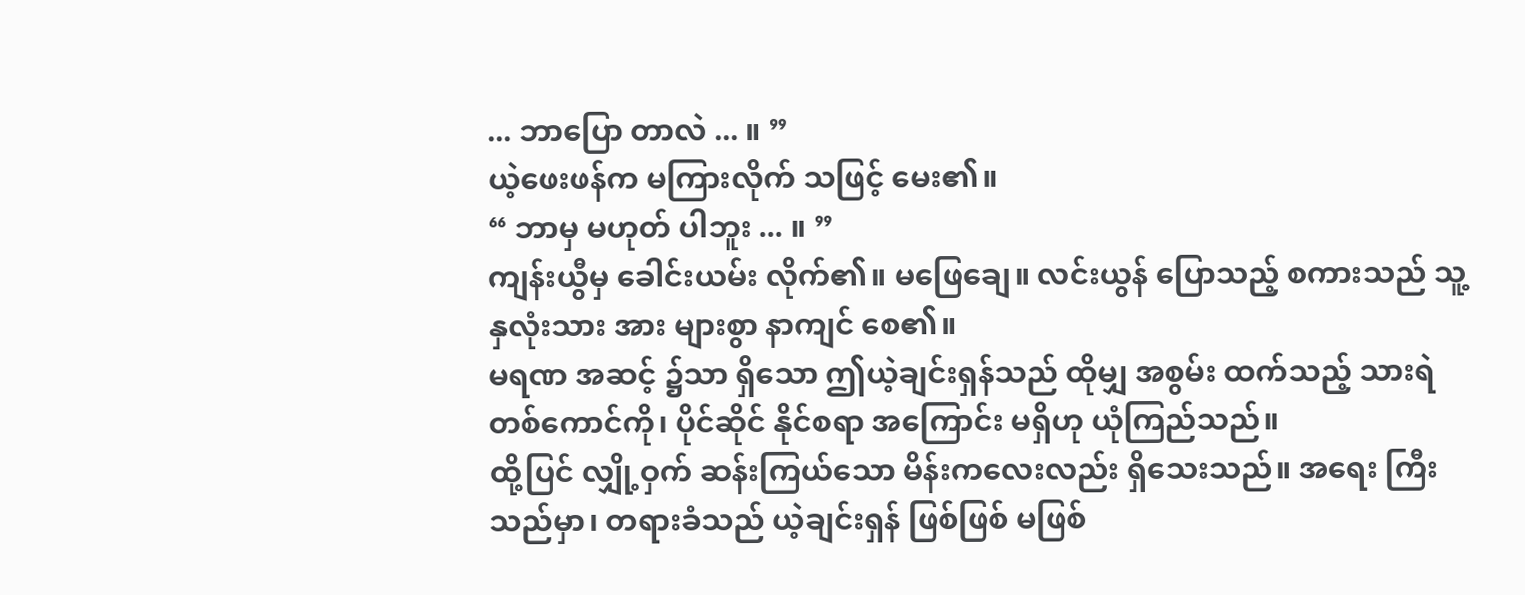... ဘာပြော တာလဲ ... ။ ”
ယဲ့ဖေးဖန်က မကြားလိုက် သဖြင့် မေး၏။
“ ဘာမှ မဟုတ် ပါဘူး ... ။ ”
ကျန်းယွီမှ ခေါင်းယမ်း လိုက်၏။ မဖြေချေ။ လင်းယွန် ပြောသည့် စကားသည် သူ့ နှလုံးသား အား များစွာ နာကျင် စေ၏။
မရဏ အဆင့် ၌သာ ရှိသော ဤယဲ့ချင်းရှန်သည် ထိုမျှ အစွမ်း ထက်သည့် သားရဲ တစ်ကောင်ကို၊ ပိုင်ဆိုင် နိုင်စရာ အကြောင်း မရှိဟု ယုံကြည်သည်။
ထို့ပြင် လျှို့ဝှက် ဆန်းကြယ်သော မိန်းကလေးလည်း ရှိသေးသည်။ အရေး ကြီး သည်မှာ၊ တရားခံသည် ယဲ့ချင်းရှန် ဖြစ်ဖြစ် မဖြစ်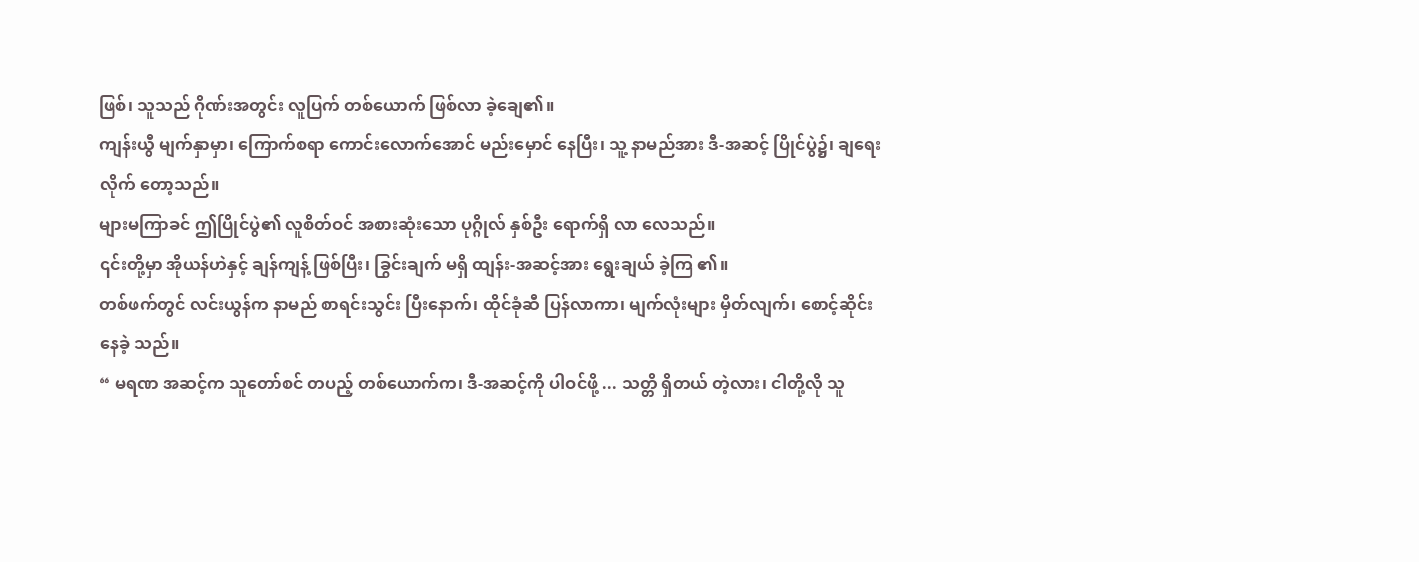ဖြစ်၊ သူသည် ဂိုဏ်းအတွင်း လူပြက် တစ်ယောက် ဖြစ်လာ ခဲ့ချေ၏။
ကျန်းယွီ မျက်နှာမှာ၊ ကြောက်စရာ ကောင်းလောက်အောင် မည်းမှောင် နေပြီး၊ သူ့ နာမည်အား ဒီ-အဆင့် ပြိုင်ပွဲ၌၊ ချရေးလိုက် တော့သည်။
များမကြာခင် ဤပြိုင်ပွဲ၏ လူစိတ်ဝင် အစားဆုံးသော ပုဂ္ဂိုလ် နှစ်ဦး ရောက်ရှိ လာ လေသည်။
၎င်းတို့မှာ အိုယန်ဟဲနှင့် ချန်ကျန့် ဖြစ်ပြီး၊ ခြွင်းချက် မရှိ ထျန်း-အဆင့်အား ရွေးချယ် ခဲ့ကြ ၏။
တစ်ဖက်တွင် လင်းယွန်က နာမည် စာရင်းသွင်း ပြီးနောက်၊ ထိုင်ခုံဆီ ပြန်လာကာ၊ မျက်လုံးများ မှိတ်လျက်၊ စောင့်ဆိုင်း နေခဲ့ သည်။
“ မရဏ အဆင့်က သူတော်စင် တပည့် တစ်ယောက်က၊ ဒီ-အဆင့်ကို ပါဝင်ဖို့ ... သတ္တိ ရှိတယ် တဲ့လား၊ ငါတို့လို သူ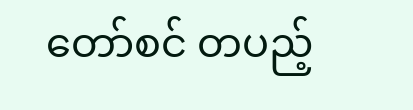တော်စင် တပည့်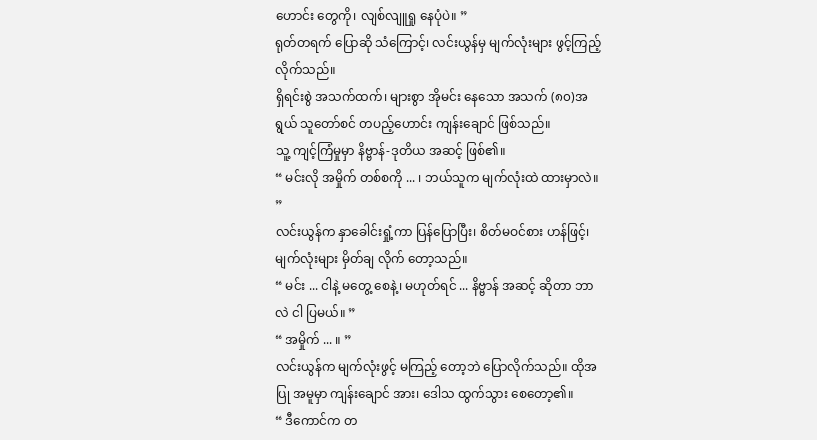ဟောင်း တွေကို၊ လျစ်လျူရှု နေပုံပဲ။ ”
ရုတ်တရက် ပြောဆို သံကြောင့်၊ လင်းယွန်မှ မျက်လုံးများ ဖွင့်ကြည့် လိုက်သည်။
ရှိရင်းစွဲ အသက်ထက်၊ များစွာ အိုမင်း နေသော အသက် (၈၀)အရွယ် သူတော်စင် တပည့်ဟောင်း ကျန်းချောင် ဖြစ်သည်။
သူ့ ကျင့်ကြံမှုမှာ နိဗ္ဗာန်-ဒုတိယ အဆင့် ဖြစ်၏။
“ မင်းလို အမှိုက် တစ်စကို ... ၊ ဘယ်သူက မျက်လုံးထဲ ထားမှာလဲ။ ”
လင်းယွန်က နှာခေါင်းရှုံ့ကာ ပြန်ပြောပြီး၊ စိတ်မဝင်စား ဟန်ဖြင့်၊ မျက်လုံးများ မှိတ်ချ လိုက် တော့သည်။
“ မင်း ... ငါနဲ့ မတွေ့ စေနဲ့၊ မဟုတ်ရင် ... နိဗ္ဗာန် အဆင့် ဆိုတာ ဘာလဲ ငါ ပြမယ်။ ”
“ အမှိုက် ... ။ ”
လင်းယွန်က မျက်လုံးဖွင့် မကြည့် တော့ဘဲ ပြောလိုက်သည်။ ထိုအပြု အမူမှာ ကျန်းချောင် အား၊ ဒေါသ ထွက်သွား စေတော့၏။
“ ဒီကောင်က တ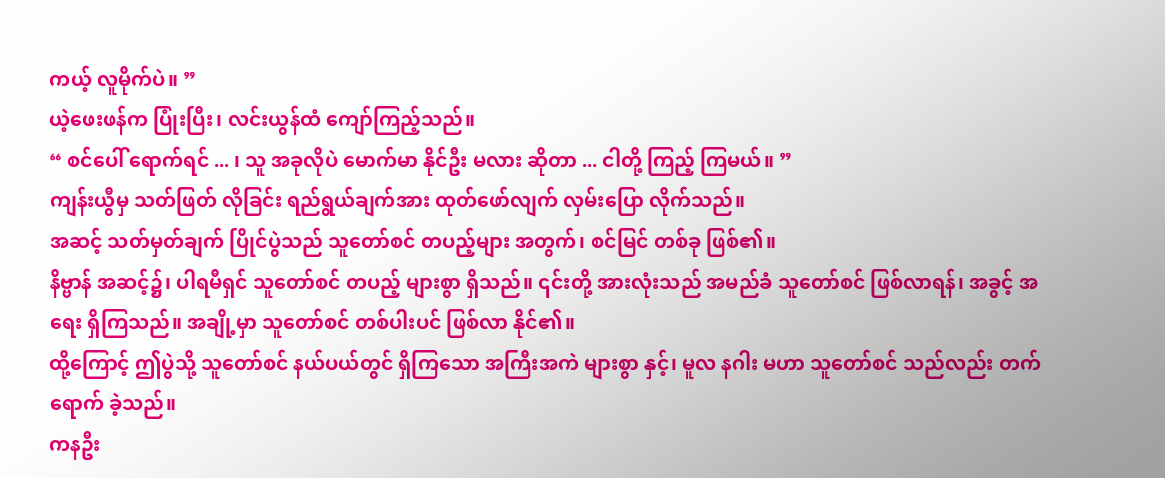ကယ့် လူမိုက်ပဲ။ ”
ယဲ့ဖေးဖန်က ပြုံးပြီး၊ လင်းယွန်ထံ ကျော်ကြည့်သည်။
“ စင်ပေါ် ရောက်ရင် ... ၊ သူ အခုလိုပဲ မောက်မာ နိုင်ဦး မလား ဆိုတာ ... ငါတို့ ကြည့် ကြမယ်။ ”
ကျန်းယွီမှ သတ်ဖြတ် လိုခြင်း ရည်ရွယ်ချက်အား ထုတ်ဖော်လျက် လှမ်းပြော လိုက်သည်။
အဆင့် သတ်မှတ်ချက် ပြိုင်ပွဲသည် သူတော်စင် တပည့်များ အတွက်၊ စင်မြင် တစ်ခု ဖြစ်၏။
နိဗ္ဗာန် အဆင့်၌၊ ပါရမီရှင် သူတော်စင် တပည့် များစွာ ရှိသည်။ ၎င်းတို့ အားလုံးသည် အမည်ခံ သူတော်စင် ဖြစ်လာရန်၊ အခွင့် အရေး ရှိကြသည်။ အချို့မှာ သူတော်စင် တစ်ပါးပင် ဖြစ်လာ နိုင်၏။
ထို့ကြောင့် ဤပွဲသို့ သူတော်စင် နယ်ပယ်တွင် ရှိကြသော အကြီးအကဲ များစွာ နှင့်၊ မူလ နဂါး မဟာ သူတော်စင် သည်လည်း တက်ရောက် ခဲ့သည်။
ကနဦး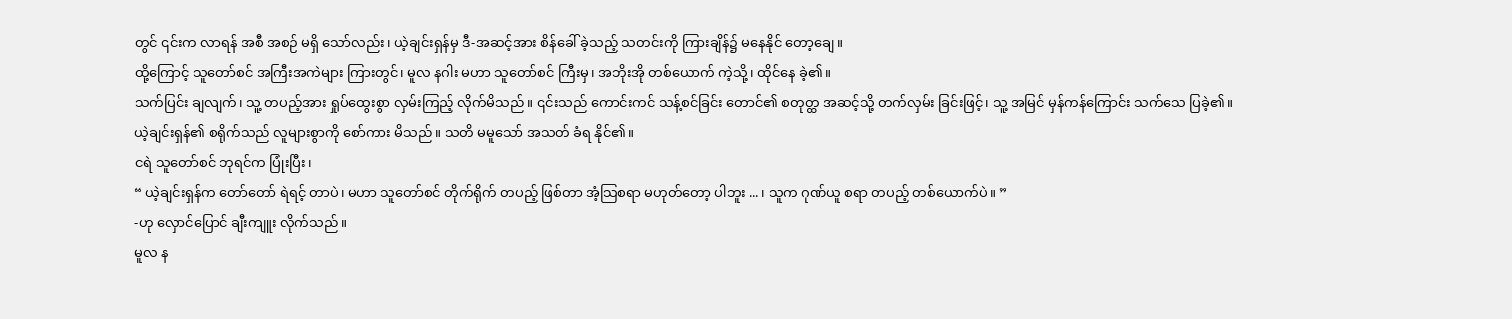တွင် ၎င်းက လာရန် အစီ အစဉ် မရှိ သော်လည်း၊ ယဲ့ချင်းရှန်မှ ဒီ-အဆင့်အား စိန်ခေါ် ခဲ့သည့် သတင်းကို ကြားချိန်၌ မနေနိုင် တော့ချေ။
ထို့ကြောင့် သူတော်စင် အကြီးအကဲများ ကြားတွင်၊ မူလ နဂါး မဟာ သူတော်စင် ကြီးမှ၊ အဘိုးအို တစ်ယောက် ကဲ့သို့၊ ထိုင်နေ ခဲ့၏။
သက်ပြင်း ချလျက်၊ သူ့ တပည့်အား ရှုပ်ထွေးစွာ လှမ်းကြည့် လိုက်မိသည်။ ၎င်းသည် ကောင်းကင် သန့်စင်ခြင်း တောင်၏ စတုတ္ထ အဆင့်သို့ တက်လှမ်း ခြင်းဖြင့်၊ သူ့ အမြင် မှန်ကန်ကြောင်း သက်သေ ပြခဲ့၏။
ယဲ့ချင်းရှန်၏ စရိုက်သည် လူများစွာကို စော်ကား မိသည်။ သတိ မမူသော် အသတ် ခံရ နိုင်၏။
ငရဲ သူတော်စင် ဘုရင်က ပြုံးပြီး၊
“ ယဲ့ချင်းရှန်က တော်တော် ရဲရင့် တာပဲ၊ မဟာ သူတော်စင် တိုက်ရိုက် တပည့် ဖြစ်တာ အံ့သြစရာ မဟုတ်တော့ ပါဘူး ... ၊ သူက ဂုဏ်ယူ စရာ တပည့် တစ်ယောက်ပဲ။ ”
-ဟု လှောင်ပြောင် ချီးကျူး လိုက်သည်။
မူလ န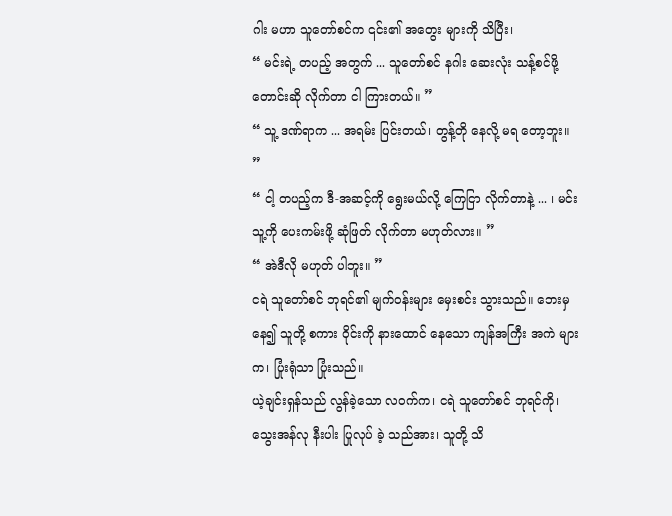ဂါး မဟာ သူတော်စင်က ၎င်း၏ အတွေး များကို သိပြီး၊
“ မင်းရဲ့ တပည့် အတွက် ... သူတော်စင် နဂါး ဆေးလုံး သန့်စင်ဖို့ တောင်းဆို လိုက်တာ ငါ ကြားတယ်။ ”
“ သူ့ ဒဏ်ရာက ... အရမ်း ပြင်းတယ်၊ တွန့်တို နေလို့ မရ တော့ဘူး။ ”
“ ငါ့ တပည့်က ဒီ-အဆင့်ကို ရွေးမယ်လို့ ကြေငြာ လိုက်တာနဲ့ ... ၊ မင်း သူ့ကို ပေးကမ်းဖို့ ဆုံဖြတ် လိုက်တာ မဟုတ်လား။ ”
“ အဲဒီလို မဟုတ် ပါဘူး။ ”
ငရဲ သူတော်စင် ဘုရင်၏ မျက်ဝန်းများ မှေးစင်း သွားသည်။ ဘေးမှ နေ၍ သူတို့ စကား ဝိုင်းကို နားထောင် နေသော ကျန်အကြီး အကဲ များက၊ ပြုံးရုံသာ ပြုံးသည်။
ယဲ့ချင်းရှန်သည် လွန်ခဲ့သော လဝက်က၊ ငရဲ သူတော်စင် ဘုရင်ကို၊ သွေးအန်လု နီးပါး ပြုလုပ် ခဲ့ သည်အား၊ သူတို့ သိ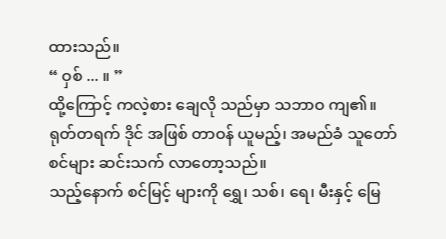ထားသည်။
“ ဝှစ် ... ။ ”
ထို့ကြောင့် ကလဲ့စား ချေလို သည်မှာ သဘာဝ ကျ၏။ ရုတ်တရက် ဒိုင် အဖြစ် တာဝန် ယူမည့်၊ အမည်ခံ သူတော်စင်များ ဆင်းသက် လာတော့သည်။
သည့်နောက် စင်မြင့် များကို ရွှေ၊ သစ်၊ ရေ၊ မီးနှင့် မြေ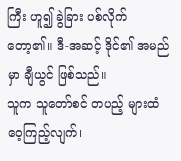ကြီး ဟူ၍ ခွဲခြား ပစ်လိုက် တော့၏။ ဒီ-အဆင့် ဒိုင်၏ အမည်မှာ ချီယွင် ဖြစ်သည်။
သူက သူတော်စင် တပည့် များထံ ဝေ့ကြည့်လျက်၊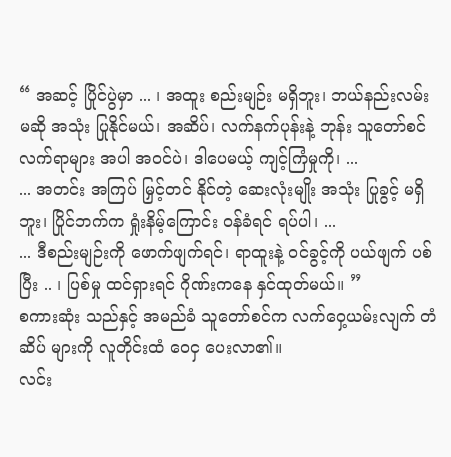“ အဆင့် ပြိုင်ပွဲမှာ ... ၊ အထူး စည်းမျဉ်း မရှိဘူး၊ ဘယ်နည်းလမ်း မဆို အသုံး ပြုနိုင်မယ်၊ အဆိပ်၊ လက်နက်ပုန်းနဲ့ ဘုန်း သူတော်စင် လက်ရာများ အပါ အဝင်ပဲ၊ ဒါပေမယ့် ကျင့်ကြံမှုကို၊ ...
... အတင်း အကြပ် မြှင့်တင် နိုင်တဲ့ ဆေးလုံးမျိုး အသုံး ပြုခွင့် မရှိဘူး၊ ပြိုင်ဘက်က ရှုံးနိမ့်ကြောင်း ဝန်ခံရင် ရပ်ပါ၊ ...
... ဒီစည်းမျဉ်းကို ဖောက်ဖျက်ရင်၊ ရာထူးနဲ့ ဝင်ခွင့်ကို ပယ်ဖျက် ပစ်ပြီး .. ၊ ပြစ်မှု ထင်ရှားရင် ဂိုဏ်းကနေ နှင်ထုတ်မယ်။ ”
စကားဆုံး သည်နှင့် အမည်ခံ သူတော်စင်က လက်ဝှေ့ယမ်းလျက် တံဆိပ် များကို လူတိုင်းထံ ဝေငှ ပေးလာ၏။
လင်း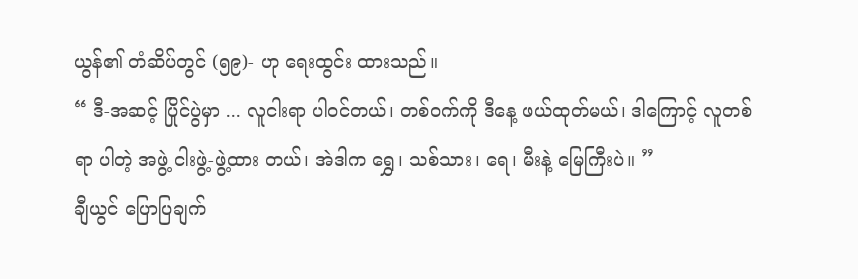ယွန်၏ တံဆိပ်တွင် (၅၉)- ဟု ရေးထွင်း ထားသည်။
“ ဒီ-အဆင့် ပြိုင်ပွဲမှာ ... လူငါးရာ ပါဝင်တယ်၊ တစ်ဝက်ကို ဒီနေ့ ဖယ်ထုတ်မယ်၊ ဒါကြောင့် လူတစ်ရာ ပါတဲ့ အဖွဲ့ ငါးဖွဲ့-ဖွဲ့ထား တယ်၊ အဲဒါက ရွှေ၊ သစ်သား၊ ရေ၊ မီးနဲ့ မြေကြီးပဲ။ ”
ချီယွင် ပြောပြချက်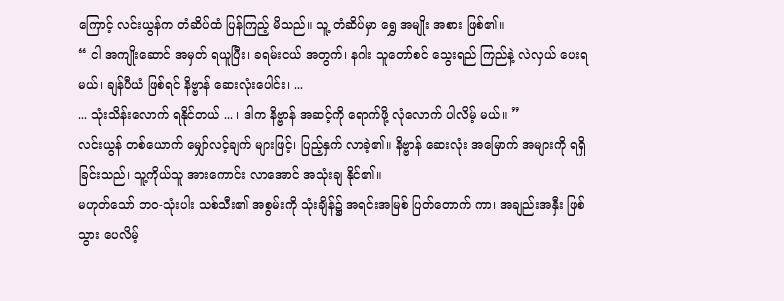ကြောင့် လင်းယွန်က တံဆိပ်ထံ ပြန်ကြည့် မိသည်။ သူ့ တံဆိပ်မှာ ရွှေ အမျိုး အစား ဖြစ်၏။
“ ငါ အကျိုးဆောင် အမှတ် ရယူပြီး၊ ခရမ်းငယ် အတွက်၊ နဂါး သူတော်စင် သွေးရည် ကြည်နဲ့ လဲလှယ် ပေးရမယ်၊ ချန်ပီယံ ဖြစ်ရင် နိဗ္ဗာန် ဆေးလုံးပေါင်း၊ ...
... သုံးသိန်းလောက် ရနိုင်တယ် ... ၊ ဒါက နိဗ္ဗာန် အဆင့်ကို ရောက်ဖို့ လုံလောက် ပါလိမ့် မယ်။ ”
လင်းယွန် တစ်ယောက် မျှော်လင့်ချက် များဖြင့်၊ ပြည့်နှက် လာခဲ့၏။ နိဗ္ဗာန် ဆေးလုံး အမြောက် အများကို ရရှိ ခြင်းသည်၊ သူ့ကိုယ်သူ အားကောင်း လာအောင် အသုံးချ နိုင်၏။
မဟုတ်သော် ဘဝ-သုံးပါး သစ်သီး၏ အစွမ်းကို သုံးချိန်၌ အရင်းအမြစ် ပြတ်တောက် ကာ၊ အချည်းအနှီး ဖြစ်သွား ပေလိမ့်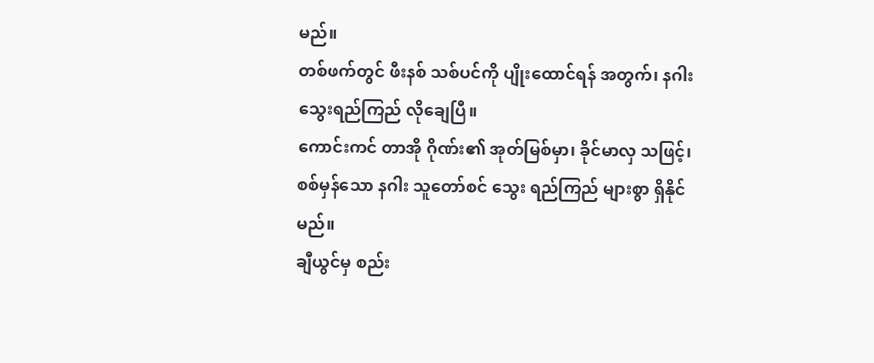မည်။
တစ်ဖက်တွင် ဖီးနစ် သစ်ပင်ကို ပျိုးထောင်ရန် အတွက်၊ နဂါး သွေးရည်ကြည် လိုချေပြီ။
ကောင်းကင် တာအို ဂိုဏ်း၏ အုတ်မြစ်မှာ၊ ခိုင်မာလှ သဖြင့်၊ စစ်မှန်သော နဂါး သူတော်စင် သွေး ရည်ကြည် များစွာ ရှိနိုင်မည်။
ချီယွင်မှ စည်း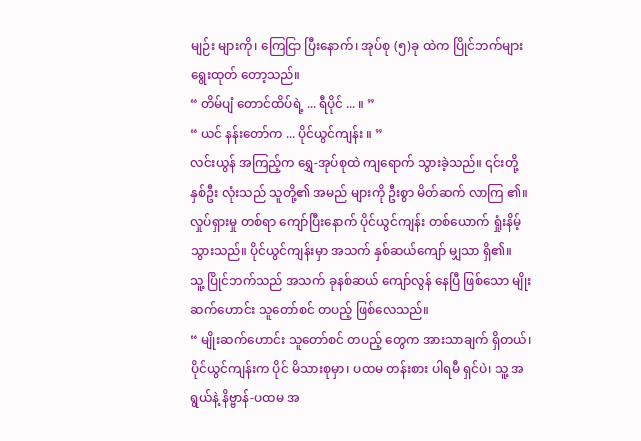မျဉ်း များကို၊ ကြေငြာ ပြီးနောက်၊ အုပ်စု (၅)ခု ထဲက ပြိုင်ဘက်များ ရွေးထုတ် တော့သည်။
“ တိမ်ပျံ တောင်ထိပ်ရဲ့ ... ရီပိုင် ... ။ ”
“ ယင် နန်းတော်က ... ပိုင်ယွင်ကျန်း ။ ”
လင်းယွန် အကြည့်က ရွှေ-အုပ်စုထဲ ကျရောက် သွားခဲ့သည်။ ၎င်းတို့ နှစ်ဦး လုံးသည် သူတို့၏ အမည် များကို ဦးစွာ မိတ်ဆက် လာကြ ၏။
လှုပ်ရှားမှု တစ်ရာ ကျော်ပြီးနောက် ပိုင်ယွင်ကျန်း တစ်ယောက် ရှုံးနိမ့် သွားသည်။ ပိုင်ယွင်ကျန်းမှာ အသက် နှစ်ဆယ်ကျော် မျှသာ ရှိ၏။
သူ့ ပြိုင်ဘက်သည် အသက် ခုနစ်ဆယ် ကျော်လွန် နေပြီ ဖြစ်သော မျိုးဆက်ဟောင်း သူတော်စင် တပည့် ဖြစ်လေသည်။
“ မျိုးဆက်ဟောင်း သူတော်စင် တပည့် တွေက အားသာချက် ရှိတယ်၊ ပိုင်ယွင်ကျန်းက ပိုင် မိသားစုမှာ၊ ပထမ တန်းစား ပါရမီ ရှင်ပဲ၊ သူ့ အရွယ်နဲ့ နိဗ္ဗာန်-ပထမ အ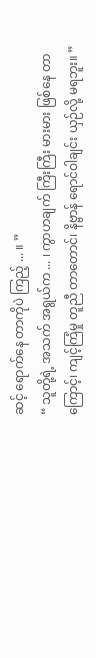ဆင့် ရောက်နေ တာကိုပဲ ကြည့် ... ။ ”
“ သူတို့ရဲ့ အသက် အရွယ်က ... ၊ ကွာဟချက် ကြီးကြီး မားမား ဖြစ်နေ တာ ကြောင့်၊ ကျင့်ကြံမှု တူညီ တာတောင်၊ နိဗ္ဗာန် ရောင်ဝါချင်း ယှဉ်လို့ မရဘူး။ ”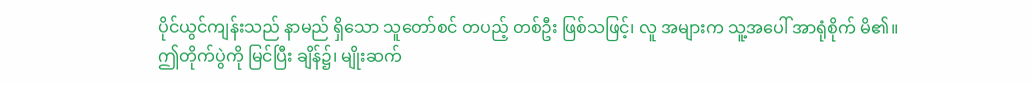ပိုင်ယွင်ကျန်းသည် နာမည် ရှိသော သူတော်စင် တပည့် တစ်ဦး ဖြစ်သဖြင့်၊ လူ အများက သူ့အပေါ် အာရုံစိုက် မိ၏။
ဤတိုက်ပွဲကို မြင်ပြီး ချိန်၌၊ မျိုးဆက်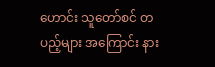ဟောင်း သူတော်စင် တပည့်များ အကြောင်း နား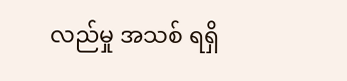လည်မှု အသစ် ရရှိ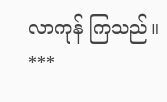လာကုန် ကြသည်။
***